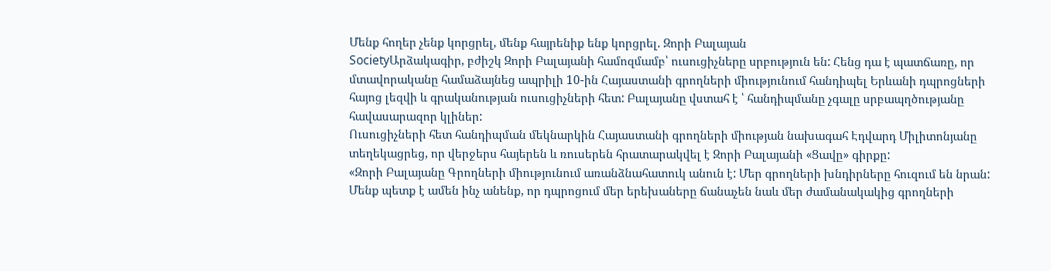Մենք հողեր չենք կորցրել, մենք հայրենիք ենք կորցրել. Զորի Բալայան
SocietyԱրձակագիր, բժիշկ Զորի Բալայանի համոզմամբ՝ ուսուցիչները սրբություն են: Հենց դա է պատճառը, որ մտավորականը համաձայնեց ապրիլի 10-ին Հայաստանի գրողների միությունում հանդիպել Երևանի դպրոցների հայոց լեզվի և գրականության ուսուցիչների հետ: Բալայանը վստահ է ՝ հանդիպմանը չգալը սրբապղծությանը հավասարազոր կլիներ:
Ուսուցիչների հետ հանդիպման մեկնարկին Հայաստանի գրողների միության նախագահ Էդվարդ Միլիտոնյանը տեղեկացրեց, որ վերջերս հայերեն և ռուսերեն հրատարակվել է Զորի Բալայանի «Ցավը» գիրքը:
«Զորի Բալայանը Գրողների միությունում առանձնահատուկ անուն է: Մեր գրողների խնդիրները հուզում են նրան: Մենք պետք է ամեն ինչ անենք, որ դպրոցում մեր երեխաները ճանաչեն նաև մեր ժամանակակից գրողների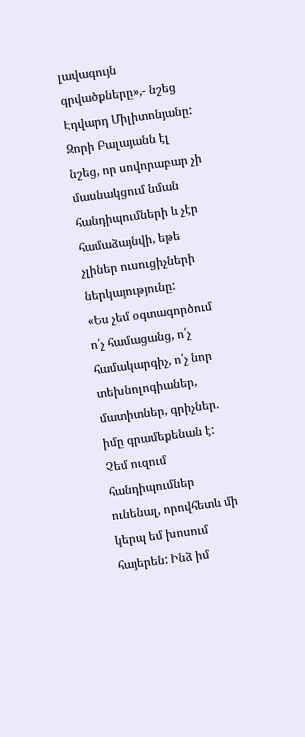լավագույն գրվածքները»,- նշեց Էդվարդ Միլիտոնյանը:
Զորի Բալայանն էլ նշեց, որ սովորաբար չի մասնակցում նման հանդիպումների և չէր համաձայնվի, եթե չլիներ ուսուցիչների ներկայությունը:
«Ես չեմ օգտագործում ո՛չ համացանց, ո՛չ համակարգիչ, ո՛չ նոր տեխնոլոգիաներ, մատիտներ, գրիչներ. իմը գրամեքենան է: Չեմ ուզում հանդիպումներ ունենալ, որովհետև մի կերպ եմ խոսում հայերեն: Ինձ իմ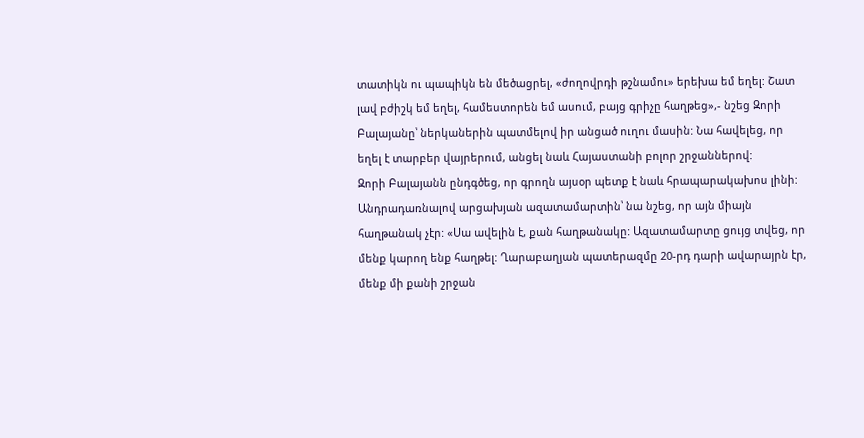տատիկն ու պապիկն են մեծացրել, «ժողովրդի թշնամու» երեխա եմ եղել: Շատ լավ բժիշկ եմ եղել, համեստորեն եմ ասում, բայց գրիչը հաղթեց»,- նշեց Զորի Բալայանը՝ ներկաներին պատմելով իր անցած ուղու մասին: Նա հավելեց, որ եղել է տարբեր վայրերում, անցել նաև Հայաստանի բոլոր շրջաններով:
Զորի Բալայանն ընդգծեց, որ գրողն այսօր պետք է նաև հրապարակախոս լինի: Անդրադառնալով արցախյան ազատամարտին՝ նա նշեց, որ այն միայն հաղթանակ չէր: «Սա ավելին է, քան հաղթանակը: Ազատամարտը ցույց տվեց, որ մենք կարող ենք հաղթել: Ղարաբաղյան պատերազմը 20-րդ դարի ավարայրն էր, մենք մի քանի շրջան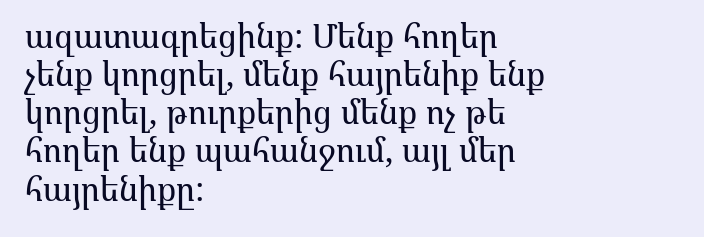ազատագրեցինք: Մենք հողեր չենք կորցրել, մենք հայրենիք ենք կորցրել, թուրքերից մենք ոչ թե հողեր ենք պահանջում, այլ մեր հայրենիքը: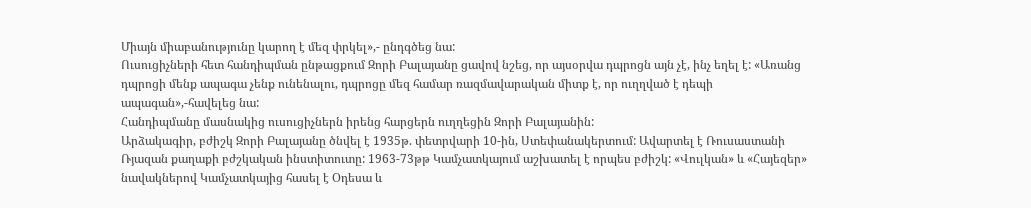Միայն միաբանությունը կարող է մեզ փրկել»,- ընդգծեց նա:
Ուսուցիչների հետ հանդիպման ընթացքում Զորի Բալայանը ցավով նշեց, որ այսօրվա դպրոցն այն չէ, ինչ եղել է: «Առանց դպրոցի մենք ապագա չենք ունենալու, դպրոցը մեզ համար ռազմավարական միտք է, որ ուղղված է դեպի ապագան»,-հավելեց նա:
Հանդիպմանը մասնակից ուսուցիչներն իրենց հարցերն ուղղեցին Զորի Բալայանին:
Արձակագիր, բժիշկ Զորի Բալայանը ծնվել է 1935թ. փետրվարի 10-ին, Ստեփանակերտում: Ավարտել է Ռուսաստանի Ռյազան քաղաքի բժշկական ինստիտուտը: 1963-73թթ Կամչատկայում աշխատել է որպես բժիշկ: «Վուլկան» և «Հայեզեր» նավակներով Կամչատկայից հասել է Օդեսա և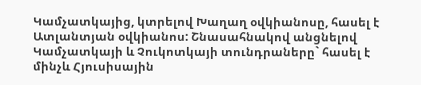Կամչատկայից, կտրելով Խաղաղ օվկիանոսը, հասել է Ատլանտյան օվկիանոս: Շնասահնակով անցնելով Կամչատկայի և Չուկոտկայի տունդրաները` հասել է մինչև Հյուսիսային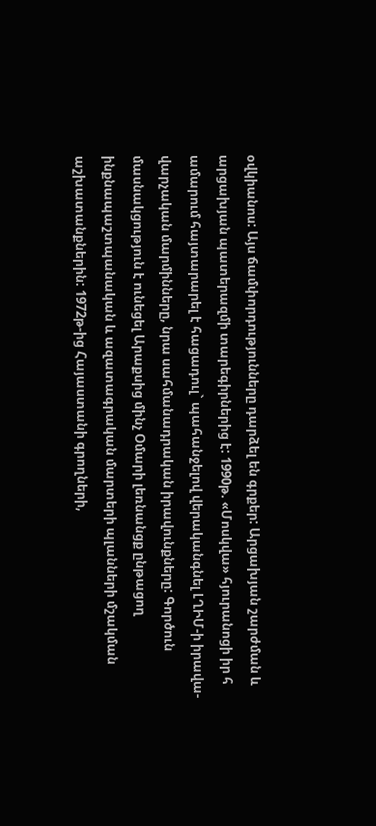օվկիանոս: Այս ճամփորդությունները դարձել են գրքեր: Արցախյան շարժման և արցախյան պատերազմի տարեգիրներից է: 1990թ. «Մոսկվա» հյուրանոցի իր հ ամարում հայտարարել է հացադուլ` պահանջելով վերականգնել ԼՂԻՄ-ի իրավա-վարչական մարմինները, նրա սահմանադրական իրավունքները: Գործուն մասնակցություն է ունեցել Արաքսից մինչ Օմարի լեռնանցք ընթացող ինքնապաշտպանական և ազատագրական մարտերի պլանների մշակման աշխատանքներին: 1972թ-ից Հայաստանի գրողների,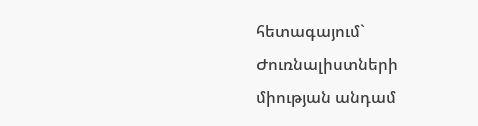հետագայում` Ժուռնալիստների միության անդամ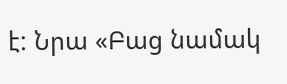է: Նրա «Բաց նամակ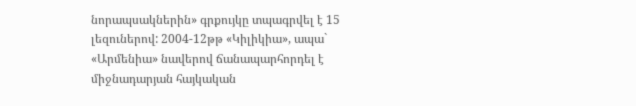նորապսակներին» գրքույկը տպագրվել է 15 լեզուներով: 2004-12թթ «Կիլիկիա», ապա` «Արմենիա» նավերով ճանապարհորդել է միջնադարյան հայկական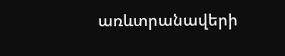առևտրանավերի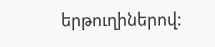երթուղիներով: